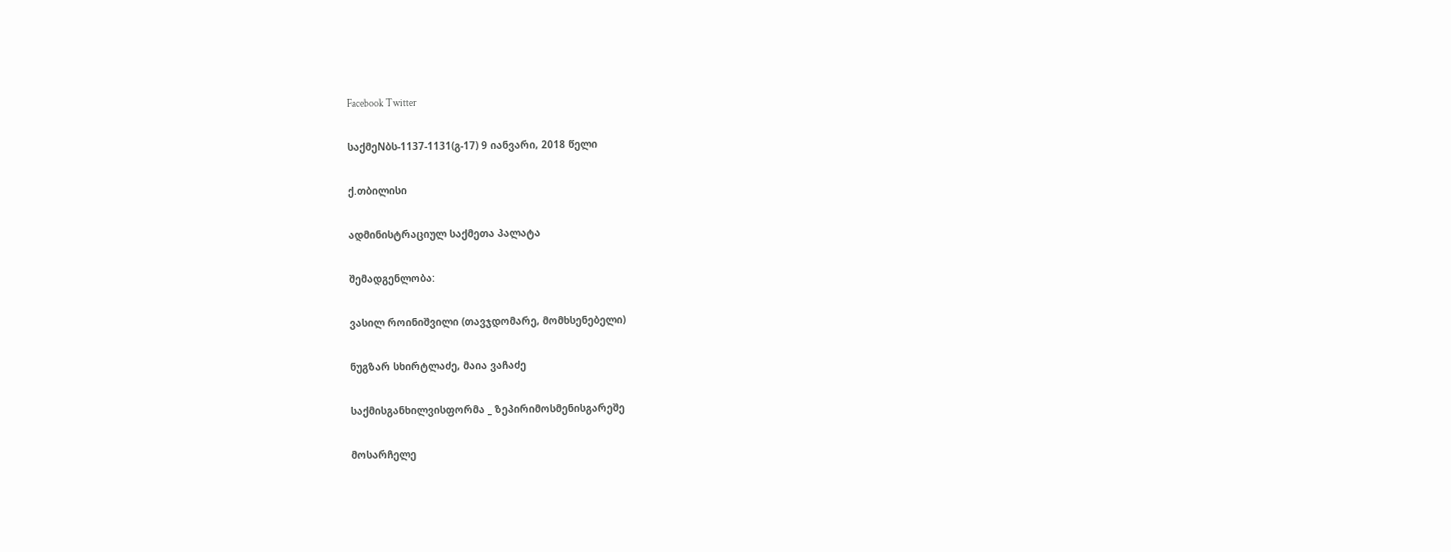Facebook Twitter

საქმეNბს-1137-1131(გ-17) 9 იანვარი, 2018 წელი

ქ.თბილისი

ადმინისტრაციულ საქმეთა პალატა

შემადგენლობა:

ვასილ როინიშვილი (თავჯდომარე, მომხსენებელი)

ნუგზარ სხირტლაძე, მაია ვაჩაძე

საქმისგანხილვისფორმა _ ზეპირიმოსმენისგარეშე

მოსარჩელე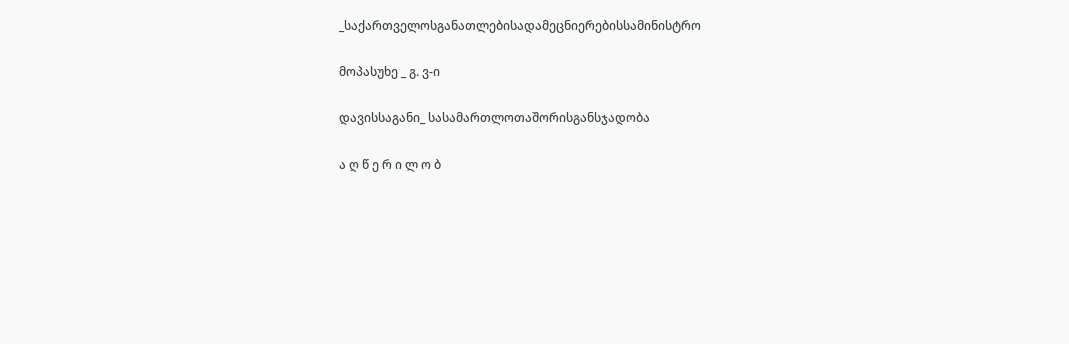_საქართველოსგანათლებისადამეცნიერებისსამინისტრო

მოპასუხე _ გ. ვ-ი

დავისსაგანი_ სასამართლოთაშორისგანსჯადობა

ა ღ წ ე რ ი ლ ო ბ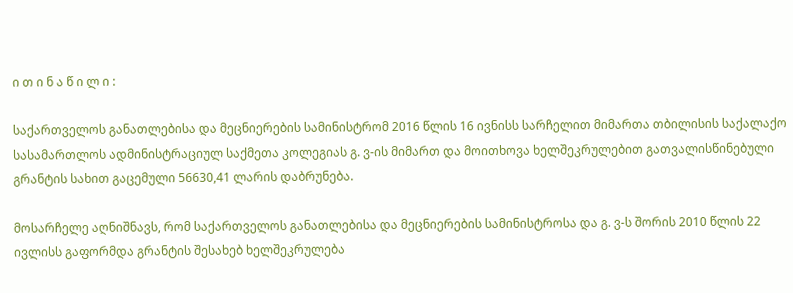ი თ ი ნ ა წ ი ლ ი :

საქართველოს განათლებისა და მეცნიერების სამინისტრომ 2016 წლის 16 ივნისს სარჩელით მიმართა თბილისის საქალაქო სასამართლოს ადმინისტრაციულ საქმეთა კოლეგიას გ. ვ-ის მიმართ და მოითხოვა ხელშეკრულებით გათვალისწინებული გრანტის სახით გაცემული 56630,41 ლარის დაბრუნება.

მოსარჩელე აღნიშნავს, რომ საქართველოს განათლებისა და მეცნიერების სამინისტროსა და გ. ვ-ს შორის 2010 წლის 22 ივლისს გაფორმდა გრანტის შესახებ ხელშეკრულება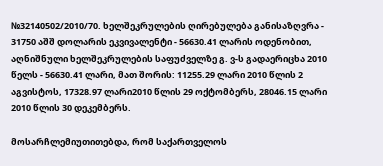№32140502/2010/70. ხელშეკრულების ღირებულება განისაზღვრა - 31750 აშშ დოლარის ეკვივალენტი - 56630.41 ლარის ოდენობით, აღნიშნული ხელშეკრულების საფუძველზე გ. ვ-ს გადაერიცხა 2010 წელს - 56630.41 ლარი, მათ შორის: 11255.29 ლარი 2010 წლის 2 აგვისტოს, 17328.97 ლარი2010 წლის 29 ოქტომბერს, 28046.15 ლარი 2010 წლის 30 დეკემბერს.

მოსარჩლემიუთითებდა, რომ საქართველოს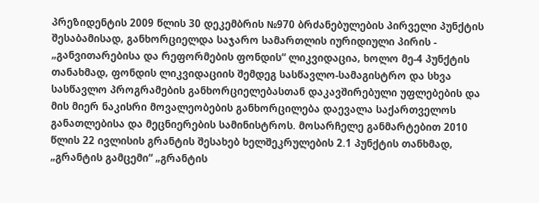პრეზიდენტის 2009 წლის 30 დეკემბრის №970 ბრძანებულების პირველი პუნქტის შესაბამისად, განხორციელდა საჯარო სამართლის იურიდიული პირის - „განვითარებისა და რეფორმების ფონდის“ ლიკვიდაცია, ხოლო მე-4 პუნქტის თანახმად, ფონდის ლიკვიდაციის შემდეგ სასწავლო-სამაგისტრო და სხვა სასწავლო პროგრამების განხორციელებასთან დაკავშირებული უფლებების და მის მიერ ნაკისრი მოვალეობების განხორცილება დაევალა საქართველოს განათლებისა და მეცნიერების სამინისტროს. მოსარჩელე განმარტებით 2010 წლის 22 ივლისის გრანტის შესახებ ხელშეკრულების 2.1 პუნქტის თანხმად, „გრანტის გამცემი“ „გრანტის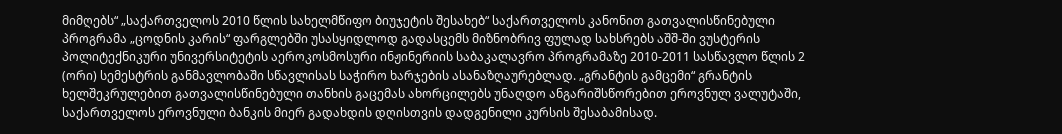მიმღებს“ „საქართველოს 2010 წლის სახელმწიფო ბიუჯეტის შესახებ“ საქართველოს კანონით გათვალისწინებული პროგრამა „ცოდნის კარის“ ფარგლებში უსასყიდლოდ გადასცემს მიზნობრივ ფულად სახსრებს აშშ-ში ვუსტერის პოლიტექნიკური უნივერსიტეტის აეროკოსმოსური ინჟინერიის საბაკალავრო პროგრამაზე 2010-2011 სასწავლო წლის 2 (ორი) სემესტრის განმავლობაში სწავლისას საჭირო ხარჯების ასანაზღაურებლად. „გრანტის გამცემი“ გრანტის ხელშეკრულებით გათვალისწინებული თანხის გაცემას ახორცილებს უნაღდო ანგარიშსწორებით ეროვნულ ვალუტაში, საქართველოს ეროვნული ბანკის მიერ გადახდის დღისთვის დადგენილი კურსის შესაბამისად.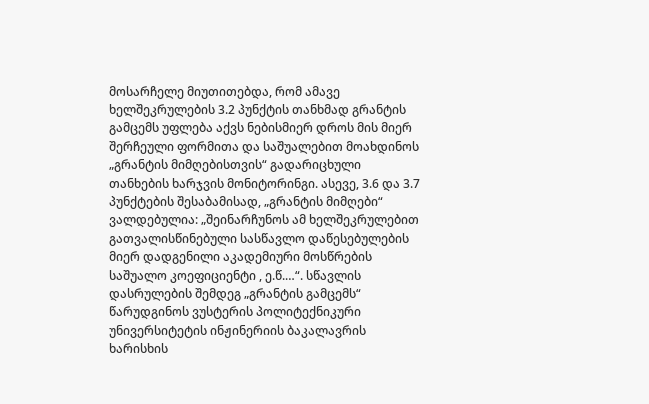მოსარჩელე მიუთითებდა, რომ ამავე ხელშეკრულების 3.2 პუნქტის თანხმად გრანტის გამცემს უფლება აქვს ნებისმიერ დროს მის მიერ შერჩეული ფორმითა და საშუალებით მოახდინოს „გრანტის მიმღებისთვის“ გადარიცხული თანხების ხარჯვის მონიტორინგი. ასევე, 3.6 და 3.7 პუნქტების შესაბამისად, „გრანტის მიმღები“ ვალდებულია: „შეინარჩუნოს ამ ხელშეკრულებით გათვალისწინებული სასწავლო დაწესებულების მიერ დადგენილი აკადემიური მოსწრების საშუალო კოეფიციენტი , ე.წ.…“. სწავლის დასრულების შემდეგ „გრანტის გამცემს“ წარუდგინოს ვუსტერის პოლიტექნიკური უნივერსიტეტის ინჟინერიის ბაკალავრის ხარისხის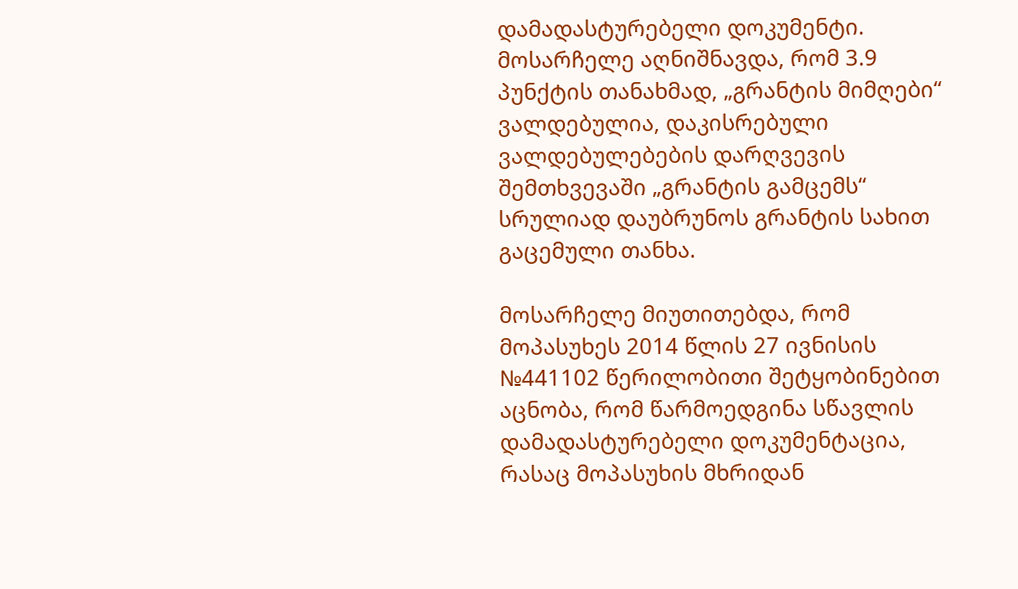დამადასტურებელი დოკუმენტი. მოსარჩელე აღნიშნავდა, რომ 3.9 პუნქტის თანახმად, „გრანტის მიმღები“ ვალდებულია, დაკისრებული ვალდებულებების დარღვევის შემთხვევაში „გრანტის გამცემს“ სრულიად დაუბრუნოს გრანტის სახით გაცემული თანხა.

მოსარჩელე მიუთითებდა, რომ მოპასუხეს 2014 წლის 27 ივნისის №441102 წერილობითი შეტყობინებით აცნობა, რომ წარმოედგინა სწავლის დამადასტურებელი დოკუმენტაცია, რასაც მოპასუხის მხრიდან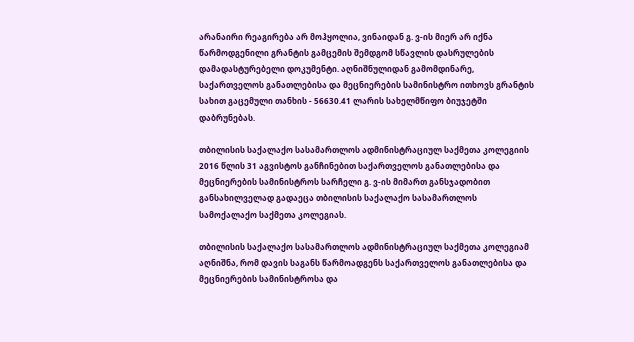არანაირი რეაგირება არ მოჰყოლია, ვინაიდან გ. ვ-ის მიერ არ იქნა წარმოდგენილი გრანტის გამცემის შემდგომ სწავლის დასრულების დამადასტურებელი დოკუმენტი. აღნიშნულიდან გამომდინარე, საქართველოს განათლებისა და მეცნიერების სამინისტრო ითხოვს გრანტის სახით გაცემული თანხის - 56630.41 ლარის სახელმწიფო ბიუჯეტში დაბრუნებას.

თბილისის საქალაქო სასამართლოს ადმინისტრაციულ საქმეთა კოლეგიის 2016 წლის 31 აგვისტოს განჩინებით საქართველოს განათლებისა და მეცნიერების სამინისტროს სარჩელი გ. ვ-ის მიმართ განსჯადობით განსახილველად გადაეცა თბილისის საქალაქო სასამართლოს სამოქალაქო საქმეთა კოლეგიას.

თბილისის საქალაქო სასამართლოს ადმინისტრაციულ საქმეთა კოლეგიამ აღნიშნა, რომ დავის საგანს წარმოადგენს საქართველოს განათლებისა და მეცნიერების სამინისტროსა და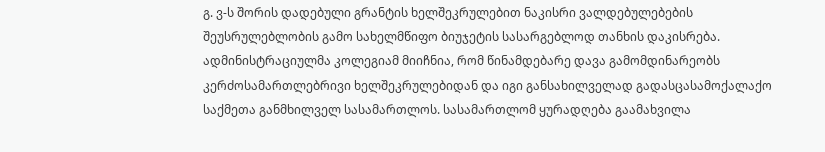გ. ვ-ს შორის დადებული გრანტის ხელშეკრულებით ნაკისრი ვალდებულებების შეუსრულებლობის გამო სახელმწიფო ბიუჯეტის სასარგებლოდ თანხის დაკისრება. ადმინისტრაციულმა კოლეგიამ მიიჩნია, რომ წინამდებარე დავა გამომდინარეობს კერძოსამართლებრივი ხელშეკრულებიდან და იგი განსახილველად გადასცასამოქალაქო საქმეთა განმხილველ სასამართლოს. სასამართლომ ყურადღება გაამახვილა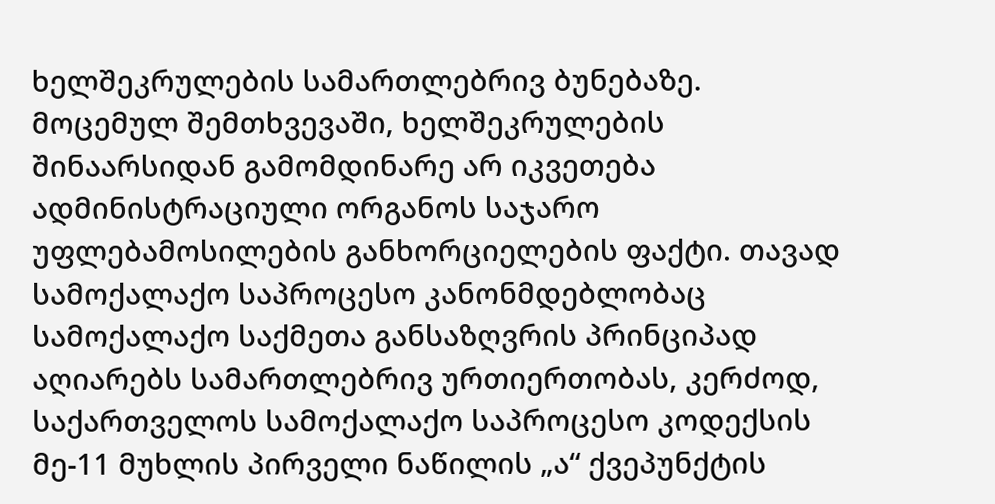ხელშეკრულების სამართლებრივ ბუნებაზე. მოცემულ შემთხვევაში, ხელშეკრულების შინაარსიდან გამომდინარე არ იკვეთება ადმინისტრაციული ორგანოს საჯარო უფლებამოსილების განხორციელების ფაქტი. თავად სამოქალაქო საპროცესო კანონმდებლობაც სამოქალაქო საქმეთა განსაზღვრის პრინციპად აღიარებს სამართლებრივ ურთიერთობას, კერძოდ, საქართველოს სამოქალაქო საპროცესო კოდექსის მე-11 მუხლის პირველი ნაწილის „ა“ ქვეპუნქტის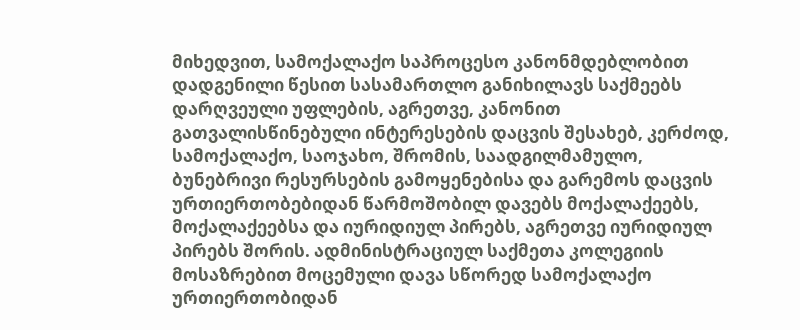მიხედვით, სამოქალაქო საპროცესო კანონმდებლობით დადგენილი წესით სასამართლო განიხილავს საქმეებს დარღვეული უფლების, აგრეთვე, კანონით გათვალისწინებული ინტერესების დაცვის შესახებ, კერძოდ, სამოქალაქო, საოჯახო, შრომის, საადგილმამულო, ბუნებრივი რესურსების გამოყენებისა და გარემოს დაცვის ურთიერთობებიდან წარმოშობილ დავებს მოქალაქეებს, მოქალაქეებსა და იურიდიულ პირებს, აგრეთვე იურიდიულ პირებს შორის. ადმინისტრაციულ საქმეთა კოლეგიის მოსაზრებით მოცემული დავა სწორედ სამოქალაქო ურთიერთობიდან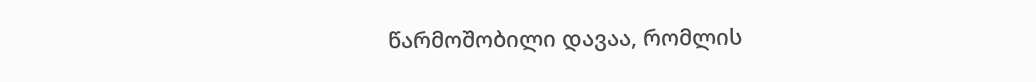წარმოშობილი დავაა, რომლის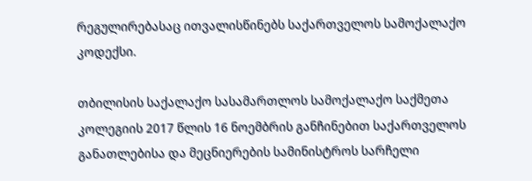რეგულირებასაც ითვალისწინებს საქართველოს სამოქალაქო კოდექსი.

თბილისის საქალაქო სასამართლოს სამოქალაქო საქმეთა კოლეგიის 2017 წლის 16 ნოემბრის განჩინებით საქართველოს განათლებისა და მეცნიერების სამინისტროს სარჩელი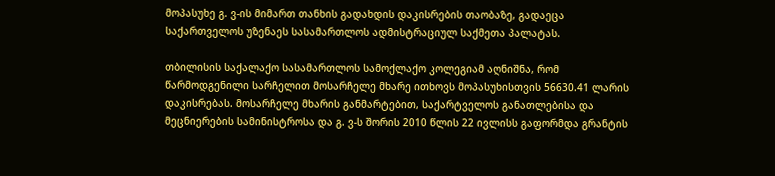მოპასუხე გ. ვ-ის მიმართ თანხის გადახდის დაკისრების თაობაზე, გადაეცა საქართველოს უზენაეს სასამართლოს ადმისტრაციულ საქმეთა პალატას.

თბილისის საქალაქო სასამართლოს სამოქლაქო კოლეგიამ აღნიშნა, რომ წარმოდგენილი სარჩელით მოსარჩელე მხარე ითხოვს მოპასუხისთვის 56630.41 ლარის დაკისრებას. მოსარჩელე მხარის განმარტებით, საქარტველოს განათლებისა და მეცნიერების სამინისტროსა და გ. ვ-ს შორის 2010 წლის 22 ივლისს გაფორმდა გრანტის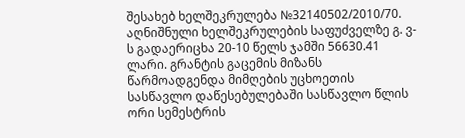შესახებ ხელშეკრულება №32140502/2010/70. აღნიშნული ხელშეკრულების საფუძველზე გ. ვ-ს გადაერიცხა 20-10 წელს ჯამში 56630.41 ლარი. გრანტის გაცემის მიზანს წარმოადგენდა მიმღების უცხოეთის სასწავლო დაწესებულებაში სასწავლო წლის ორი სემესტრის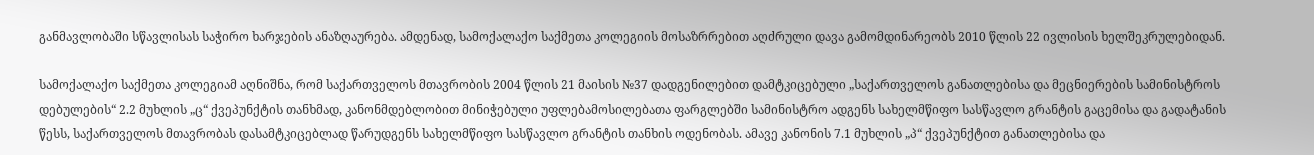განმავლობაში სწავლისას საჭირო ხარჯების ანაზღაურება. ამდენად, სამოქალაქო საქმეთა კოლეგიის მოსაზრრებით აღძრული დავა გამომდინარეობს 2010 წლის 22 ივლისის ხელშეკრულებიდან.

სამოქალაქო საქმეთა კოლეგიამ აღნიშნა, რომ საქართველოს მთავრობის 2004 წლის 21 მაისის №37 დადგენილებით დამტკიცებული „საქართველოს განათლებისა და მეცნიერების სამინისტროს დებულების“ 2.2 მუხლის „ც“ ქვეპუნქტის თანხმად, კანონმდებლობით მინიჭებული უფლებამოსილებათა ფარგლებში სამინისტრო ადგენს სახელმწიფო სასწავლო გრანტის გაცემისა და გადატანის წესს, საქართველოს მთავრობას დასამტკიცებლად წარუდგენს სახელმწიფო სასწავლო გრანტის თანხის ოდენობას. ამავე კანონის 7.1 მუხლის „პ“ ქვეპუნქტით განათლებისა და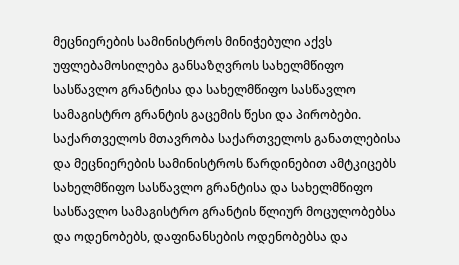მეცნიერების სამინისტროს მინიჭებული აქვს უფლებამოსილება განსაზღვროს სახელმწიფო სასწავლო გრანტისა და სახელმწიფო სასწავლო სამაგისტრო გრანტის გაცემის წესი და პირობები. საქართველოს მთავრობა საქართველოს განათლებისა და მეცნიერების სამინისტროს წარდინებით ამტკიცებს სახელმწიფო სასწავლო გრანტისა და სახელმწიფო სასწავლო სამაგისტრო გრანტის წლიურ მოცულობებსა და ოდენობებს, დაფინანსების ოდენობებსა და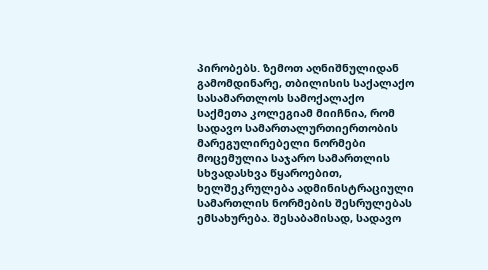პირობებს. ზემოთ აღნიშნულიდან გამომდინარე, თბილისის საქალაქო სასამართლოს სამოქალაქო საქმეთა კოლეგიამ მიიჩნია, რომ სადავო სამართალურთიერთობის მარეგულირებელი ნორმები მოცემულია საჯარო სამართლის სხვადასხვა წყაროებით, ხელშეკრულება ადმინისტრაციული სამართლის ნორმების შესრულებას ემსახურება. შესაბამისად, სადავო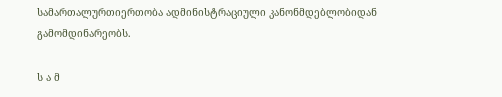სამართალურთიერთობა ადმინისტრაციული კანონმდებლობიდან გამომდინარეობს.

ს ა მ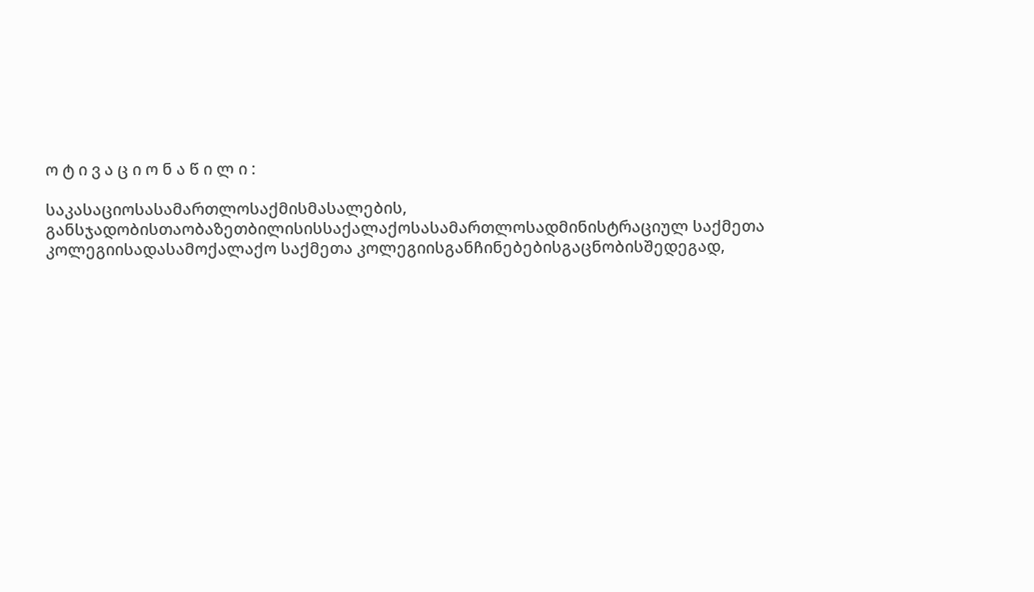ო ტ ი ვ ა ც ი ო ნ ა წ ი ლ ი :

საკასაციოსასამართლოსაქმისმასალების, განსჯადობისთაობაზეთბილისისსაქალაქოსასამართლოსადმინისტრაციულ საქმეთა კოლეგიისადასამოქალაქო საქმეთა კოლეგიისგანჩინებებისგაცნობისშედეგად,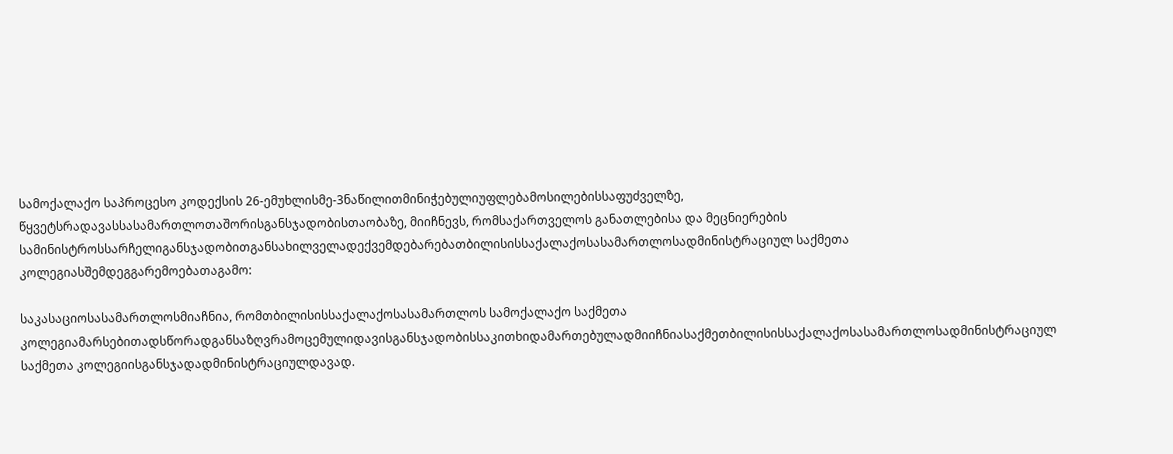სამოქალაქო საპროცესო კოდექსის 26-ემუხლისმე-3ნაწილითმინიჭებულიუფლებამოსილებისსაფუძველზე, წყვეტსრადავასსასამართლოთაშორისგანსჯადობისთაობაზე, მიიჩნევს, რომსაქართველოს განათლებისა და მეცნიერების სამინისტროსსარჩელიგანსჯადობითგანსახილველადექვემდებარებათბილისისსაქალაქოსასამართლოსადმინისტრაციულ საქმეთა კოლეგიასშემდეგგარემოებათაგამო:

საკასაციოსასამართლოსმიაჩნია, რომთბილისისსაქალაქოსასამართლოს სამოქალაქო საქმეთა კოლეგიამარსებითადსწორადგანსაზღვრამოცემულიდავისგანსჯადობისსაკითხიდამართებულადმიიჩნიასაქმეთბილისისსაქალაქოსასამართლოსადმინისტრაციულ საქმეთა კოლეგიისგანსჯადადმინისტრაციულდავად.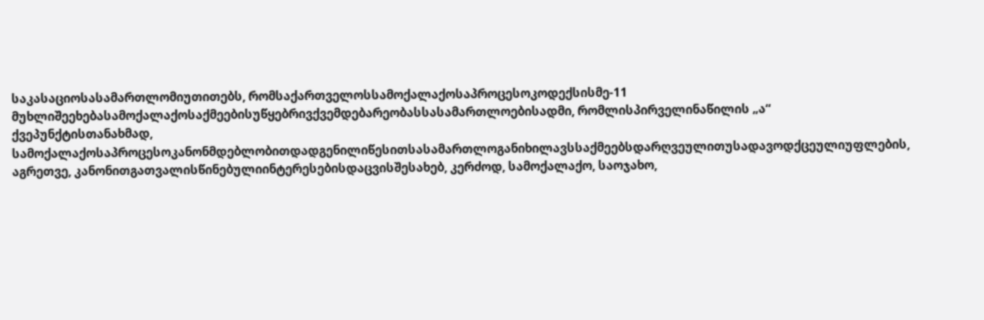საკასაციოსასამართლომიუთითებს, რომსაქართველოსსამოქალაქოსაპროცესოკოდექსისმე-11 მუხლიშეეხებასამოქალაქოსაქმეებისუწყებრივქვემდებარეობასსასამართლოებისადმი, რომლისპირველინაწილის „ა“ ქვეპუნქტისთანახმად, სამოქალაქოსაპროცესოკანონმდებლობითდადგენილიწესითსასამართლოგანიხილავსსაქმეებსდარღვეულითუსადავოდქცეულიუფლების, აგრეთვე, კანონითგათვალისწინებულიინტერესებისდაცვისშესახებ, კერძოდ, სამოქალაქო, საოჯახო,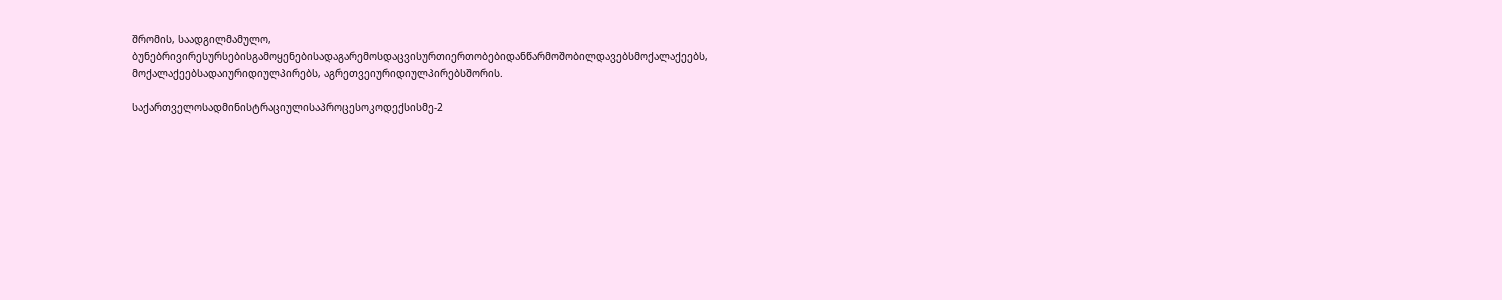შრომის, საადგილმამულო, ბუნებრივირესურსებისგამოყენებისადაგარემოსდაცვისურთიერთობებიდანწარმოშობილდავებსმოქალაქეებს, მოქალაქეებსადაიურიდიულპირებს, აგრეთვეიურიდიულპირებსშორის.

საქართველოსადმინისტრაციულისაპროცესოკოდექსისმე-2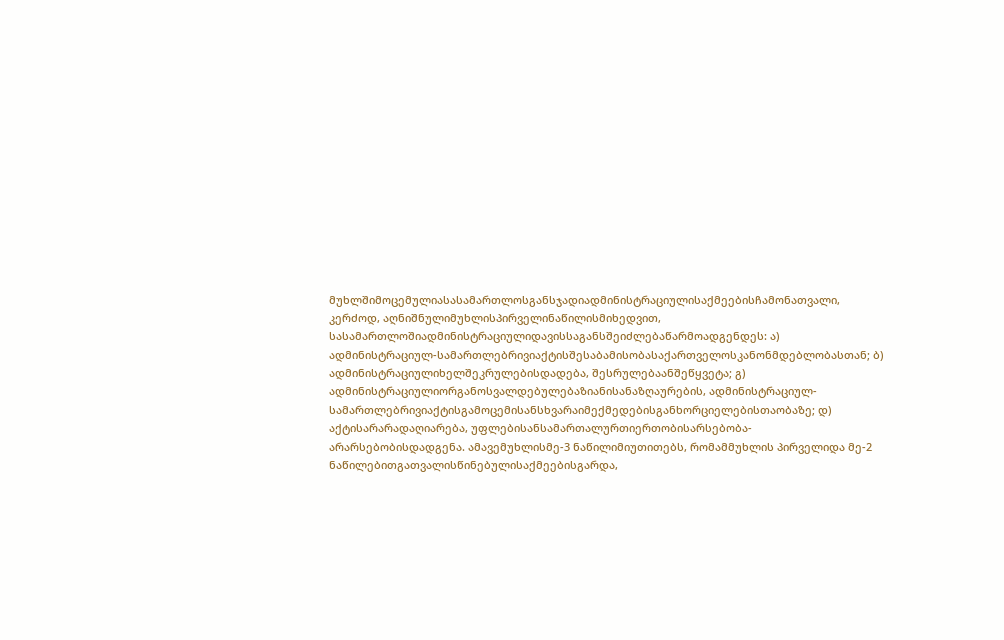მუხლშიმოცემულიასასამართლოსგანსჯადიადმინისტრაციულისაქმეებისჩამონათვალი, კერძოდ, აღნიშნულიმუხლისპირველინაწილისმიხედვით, სასამართლოშიადმინისტრაციულიდავისსაგანსშეიძლებაწარმოადგენდეს: ა) ადმინისტრაციულ-სამართლებრივიაქტისშესაბამისობასაქართველოსკანონმდებლობასთან; ბ) ადმინისტრაციულიხელშეკრულებისდადება, შესრულებაანშეწყვეტა; გ) ადმინისტრაციულიორგანოსვალდებულებაზიანისანაზღაურების, ადმინისტრაციულ-სამართლებრივიაქტისგამოცემისანსხვარაიმექმედებისგანხორციელებისთაობაზე; დ) აქტისარარადაღიარება, უფლებისანსამართალურთიერთობისარსებობა-არარსებობისდადგენა. ამავემუხლისმე-3 ნაწილიმიუთითებს, რომამმუხლის პირველიდა მე-2 ნაწილებითგათვალისწინებულისაქმეებისგარდა,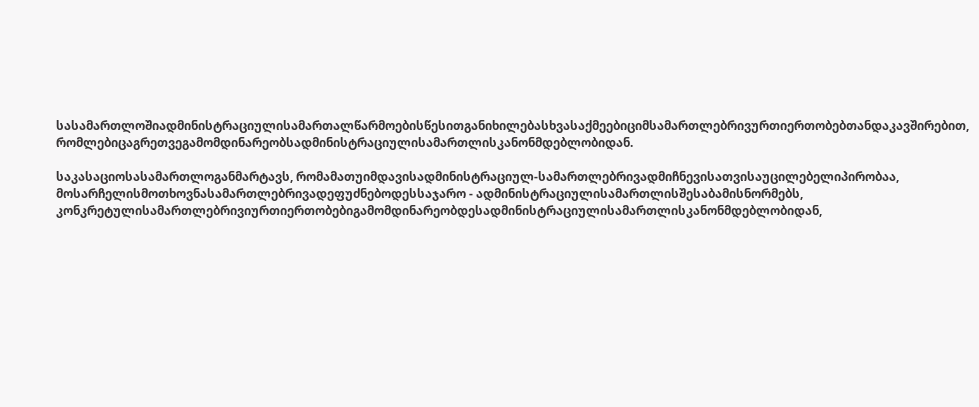სასამართლოშიადმინისტრაციულისამართალწარმოებისწესითგანიხილებასხვასაქმეებიციმსამართლებრივურთიერთობებთანდაკავშირებით, რომლებიცაგრეთვეგამომდინარეობსადმინისტრაციულისამართლისკანონმდებლობიდან.

საკასაციოსასამართლოგანმარტავს, რომამათუიმდავისადმინისტრაციულ-სამართლებრივადმიჩნევისათვისაუცილებელიპირობაა, მოსარჩელისმოთხოვნასამართლებრივადეფუძნებოდესსაჯარო - ადმინისტრაციულისამართლისშესაბამისნორმებს, კონკრეტულისამართლებრივიურთიერთობებიგამომდინარეობდესადმინისტრაციულისამართლისკანონმდებლობიდან,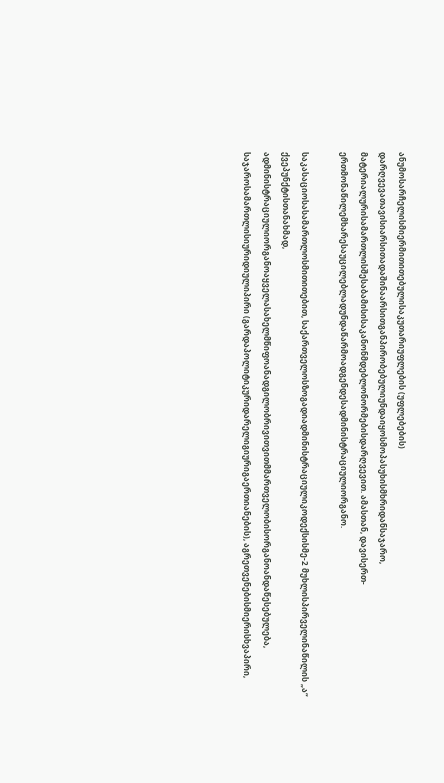ანუმოსარჩელისმიერმითითებულისაკუთარიუფლების (უფლებების) დარღვევათავისიარსითადაშინაარსითგანპირობებულიუნდაიყოსმოპასუხისმხრიდანსაჯარო, მატერიალურისამართლისშესაბამისისაკანონმდებლონორმებისდარღვევით. ამასთან, დავისერთ-ერთმონაწილემხარესაუცილებლადუნდაწარმოადგენდესადმინისტრაციულიორგანო.

საკასაციოსასამართლოსმითითებით, საქართველოსზოგადიადმინისტრაციულიკოდექსისმე-2 მუხლისპირველინაწილის „ა“ ქვეპუნქტისთანახმად, ადმინისტრაციულიორგანოაყველასახელმწიფოანადგილობრივითვითმმართველობისორგანოანდაწესებულება, საჯაროსამართლისიურიდიულიპირი (გარდაპოლიტიკურიდარელიგიურიგაერთიანების), აგრეთვენებისმიერისხვაპირი,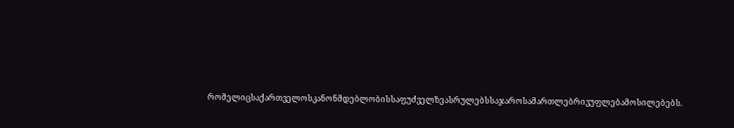რომელიცსაქართველოსკანონმდებლობისსაფუძველზეასრულებსსაჯაროსამართლებრივუფლებამოსილებებს.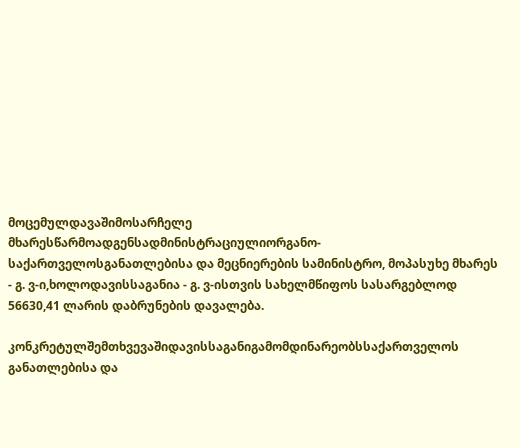მოცემულდავაშიმოსარჩელე მხარესწარმოადგენსადმინისტრაციულიორგანო-საქართველოსგანათლებისა და მეცნიერების სამინისტრო, მოპასუხე მხარეს - გ. ვ-ი,ხოლოდავისსაგანია - გ. ვ-ისთვის სახელმწიფოს სასარგებლოდ 56630,41 ლარის დაბრუნების დავალება.

კონკრეტულშემთხვევაშიდავისსაგანიგამომდინარეობსსაქართველოს განათლებისა და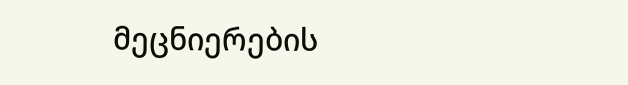მეცნიერების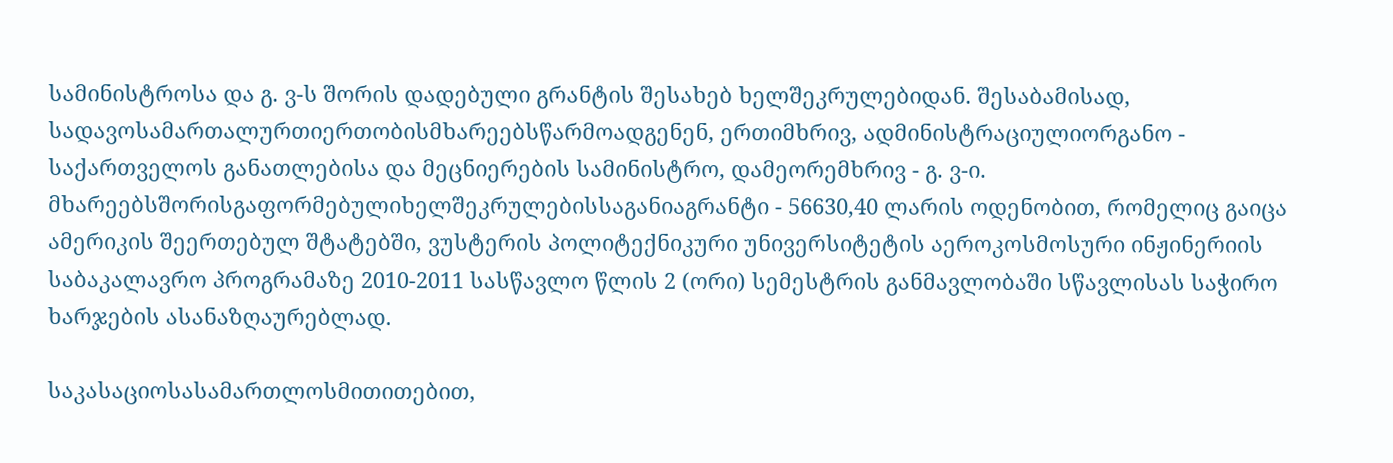სამინისტროსა და გ. ვ-ს შორის დადებული გრანტის შესახებ ხელშეკრულებიდან. შესაბამისად, სადავოსამართალურთიერთობისმხარეებსწარმოადგენენ, ერთიმხრივ, ადმინისტრაციულიორგანო - საქართველოს განათლებისა და მეცნიერების სამინისტრო, დამეორემხრივ - გ. ვ-ი. მხარეებსშორისგაფორმებულიხელშეკრულებისსაგანიაგრანტი - 56630,40 ლარის ოდენობით, რომელიც გაიცა ამერიკის შეერთებულ შტატებში, ვუსტერის პოლიტექნიკური უნივერსიტეტის აეროკოსმოსური ინჟინერიის საბაკალავრო პროგრამაზე 2010-2011 სასწავლო წლის 2 (ორი) სემესტრის განმავლობაში სწავლისას საჭირო ხარჯების ასანაზღაურებლად.

საკასაციოსასამართლოსმითითებით,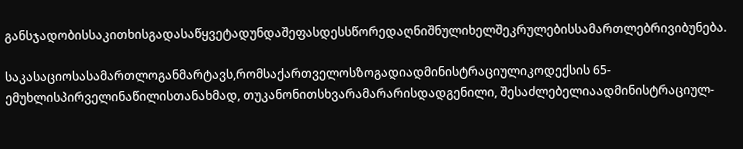განსჯადობისსაკითხისგადასაწყვეტადუნდაშეფასდესსწორედაღნიშნულიხელშეკრულებისსამართლებრივიბუნება.

საკასაციოსასამართლოგანმარტავს,რომსაქართველოსზოგადიადმინისტრაციულიკოდექსის 65-ემუხლისპირველინაწილისთანახმად, თუკანონითსხვარამარარისდადგენილი, შესაძლებელიაადმინისტრაციულ-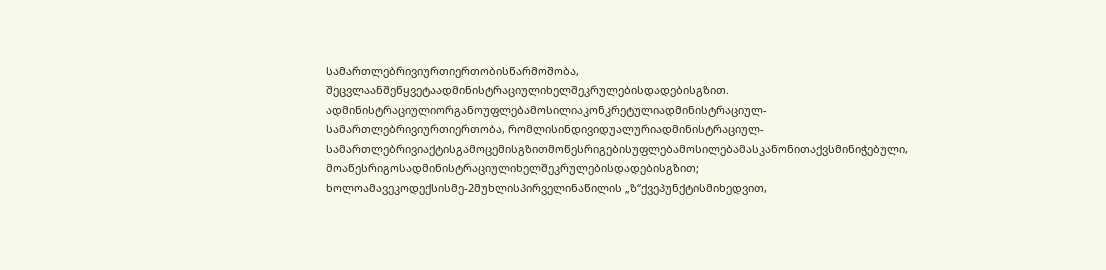სამართლებრივიურთიერთობისწარმოშობა, შეცვლაანშეწყვეტაადმინისტრაციულიხელშეკრულებისდადებისგზით. ადმინისტრაციულიორგანოუფლებამოსილიაკონკრეტულიადმინისტრაციულ-სამართლებრივიურთიერთობა, რომლისინდივიდუალურიადმინისტრაციულ-სამართლებრივიაქტისგამოცემისგზითმოწესრიგებისუფლებამოსილებამასკანონითაქვსმინიჭებული, მოაწესრიგოსადმინისტრაციულიხელშეკრულებისდადებისგზით; ხოლოამავეკოდექსისმე-2მუხლისპირველინაწილის „ზ“ქვეპუნქტისმიხედვით,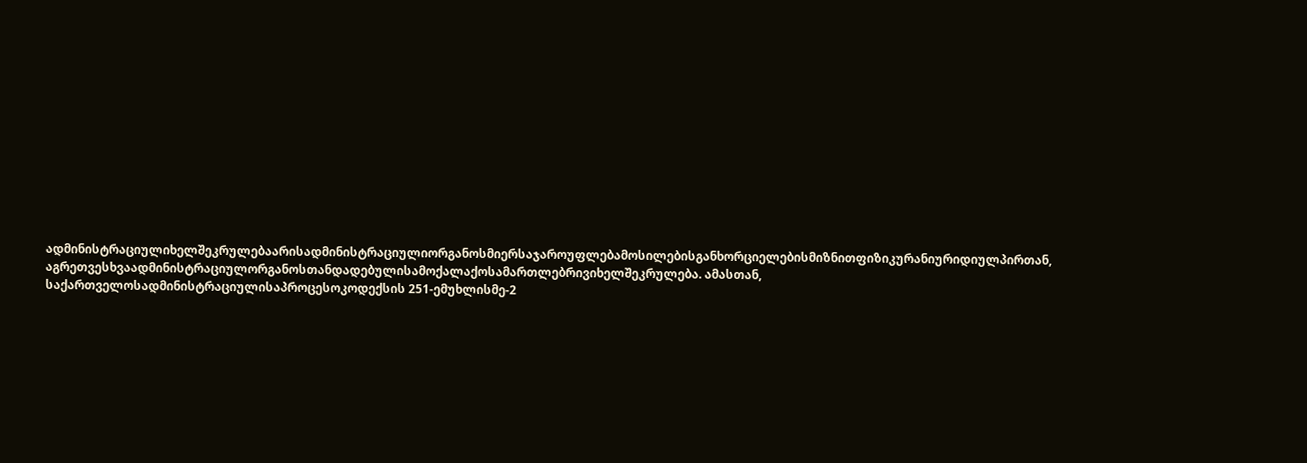ადმინისტრაციულიხელშეკრულებაარისადმინისტრაციულიორგანოსმიერსაჯაროუფლებამოსილებისგანხორციელებისმიზნითფიზიკურანიურიდიულპირთან, აგრეთვესხვაადმინისტრაციულორგანოსთანდადებულისამოქალაქოსამართლებრივიხელშეკრულება. ამასთან, საქართველოსადმინისტრაციულისაპროცესოკოდექსის 251-ემუხლისმე-2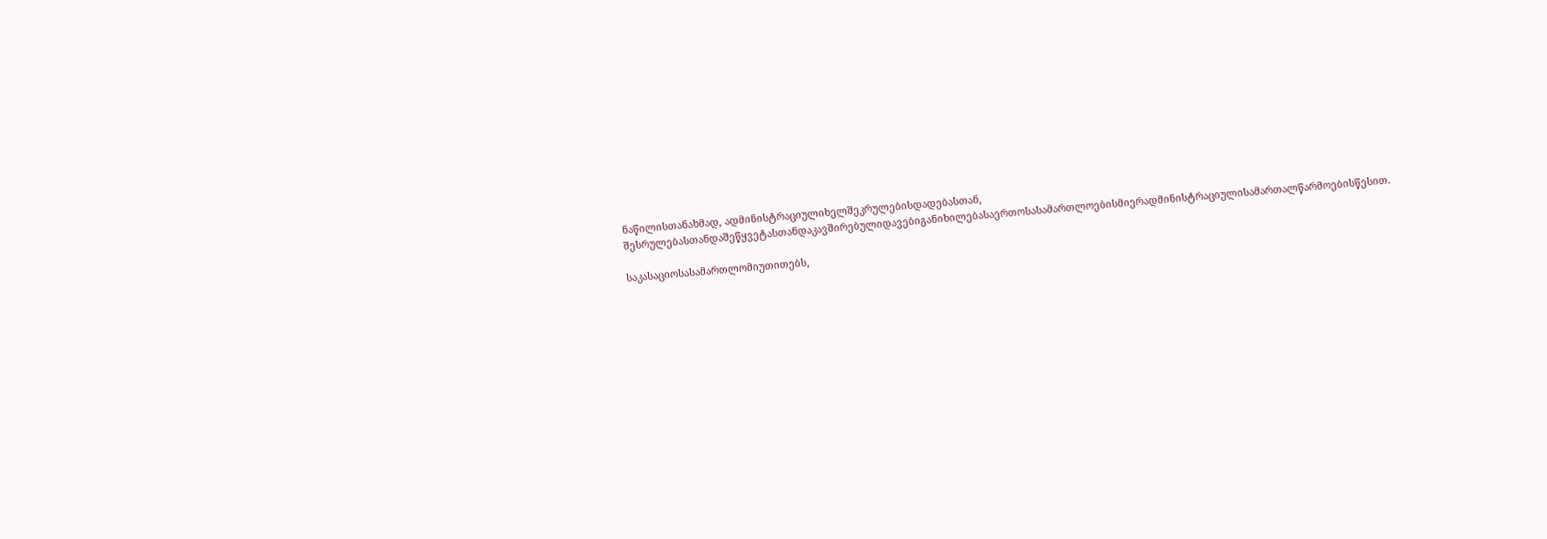ნაწილისთანახმად, ადმინისტრაციულიხელშეკრულებისდადებასთან, შესრულებასთანდაშეწყვეტასთანდაკავშირებულიდავებიგანიხილებასაერთოსასამართლოებისმიერადმინისტრაციულისამართალწარმოებისწესით.

საკასაციოსასამართლომიუთითებს,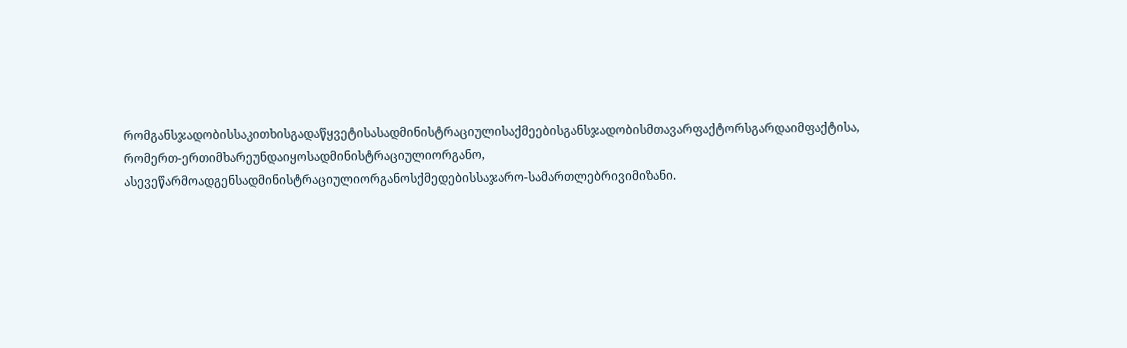რომგანსჯადობისსაკითხისგადაწყვეტისასადმინისტრაციულისაქმეებისგანსჯადობისმთავარფაქტორსგარდაიმფაქტისა, რომერთ-ერთიმხარეუნდაიყოსადმინისტრაციულიორგანო, ასევეწარმოადგენსადმინისტრაციულიორგანოსქმედებისსაჯარო-სამართლებრივიმიზანი.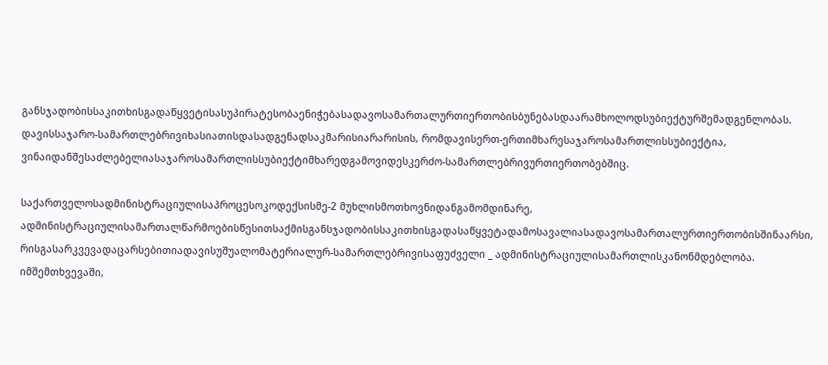განსჯადობისსაკითხისგადაწყვეტისასუპირატესობაენიჭებასადავოსამართალურთიერთობისბუნებასდაარამხოლოდსუბიექტურშემადგენლობას. დავისსაჯარო-სამართლებრივიხასიათისდასადგენადსაკმარისიარარისის, რომდავისერთ-ერთიმხარესაჯაროსამართლისსუბიექტია, ვინაიდანშესაძლებელიასაჯაროსამართლისსუბიექტიმხარედგამოვიდესკერძო-სამართლებრივურთიერთობებშიც.

საქართველოსადმინისტრაციულისაპროცესოკოდექსისმე-2 მუხლისმოთხოვნიდანგამომდინარე, ადმინისტრაციულისამართალწარმოებისწესითსაქმისგანსჯადობისსაკითხისგადასაწყვეტადამოსავალიასადავოსამართალურთიერთობისშინაარსი, რისგასარკვევადაცარსებითიადავისუშუალომატერიალურ-სამართლებრივისაფუძველი _ ადმინისტრაციულისამართლისკანონმდებლობა. იმშემთხვევაში,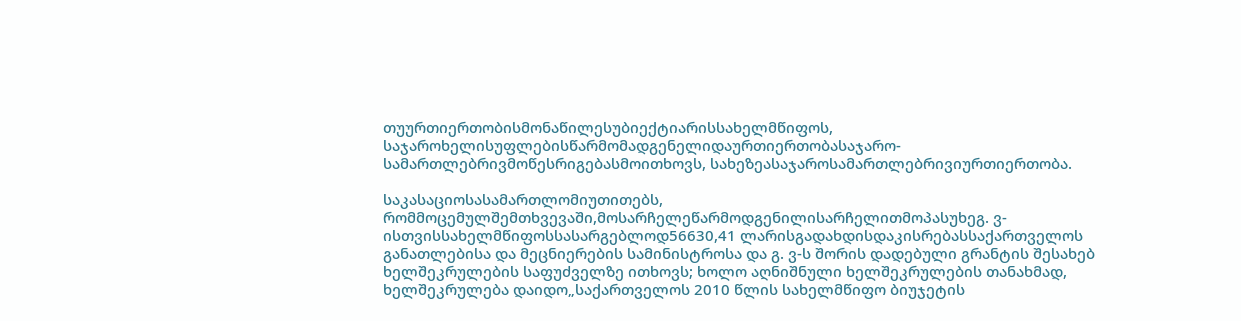თუურთიერთობისმონაწილესუბიექტიარისსახელმწიფოს, საჯაროხელისუფლებისწარმომადგენელიდაურთიერთობასაჯარო-სამართლებრივმოწესრიგებასმოითხოვს, სახეზეასაჯაროსამართლებრივიურთიერთობა.

საკასაციოსასამართლომიუთითებს, რომმოცემულშემთხვევაში,მოსარჩელეწარმოდგენილისარჩელითმოპასუხეგ. ვ-ისთვისსახელმწიფოსსასარგებლოდ56630,41 ლარისგადახდისდაკისრებასსაქართველოს განათლებისა და მეცნიერების სამინისტროსა და გ. ვ-ს შორის დადებული გრანტის შესახებ ხელშეკრულების საფუძველზე ითხოვს; ხოლო აღნიშნული ხელშეკრულების თანახმად, ხელშეკრულება დაიდო„საქართველოს 2010 წლის სახელმწიფო ბიუჯეტის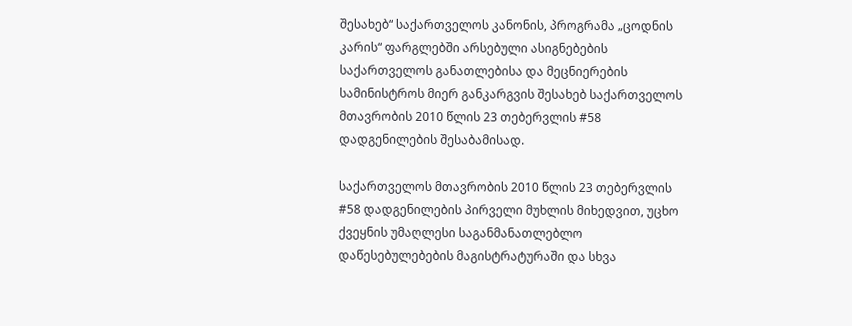შესახებ“ საქართველოს კანონის, პროგრამა „ცოდნის კარის“ ფარგლებში არსებული ასიგნებების საქართველოს განათლებისა და მეცნიერების სამინისტროს მიერ განკარგვის შესახებ საქართველოს მთავრობის 2010 წლის 23 თებერვლის #58 დადგენილების შესაბამისად.

საქართველოს მთავრობის 2010 წლის 23 თებერვლის #58 დადგენილების პირველი მუხლის მიხედვით, უცხო ქვეყნის უმაღლესი საგანმანათლებლო დაწესებულებების მაგისტრატურაში და სხვა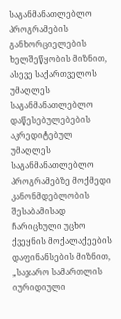საგანმანათლებლო პროგრამების განხორციელების ხელშეწყობის მიზნით, ასევე საქართველოს უმაღლეს საგანმანათლებლო დაწესებულებების აკრედიტებულ უმაღლეს საგანმანათლებლო პროგრამებზე მოქმედი კანონმდებლობის შესაბამისად ჩარიცხული უცხო ქვეყნის მოქალაქეების დაფინანსების მიზნით, „საჯარო სამართლის იურიდიული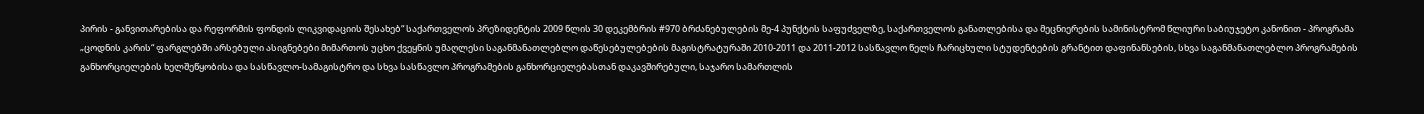პირის - განვითარებისა და რეფორმის ფონდის ლიკვიდაციის შესახებ“ საქართველოს პრეზიდენტის 2009 წლის 30 დეკემბრის #970 ბრძანებულების მე-4 პუნქტის საფუძველზე, საქართველოს განათლებისა და მეცნიერების სამინისტრომ წლიური საბიუჯეტო კანონით - პროგრამა „ცოდნის კარის“ ფარგლებში არსებული ასიგნებები მიმართოს უცხო ქვეყნის უმაღლესი საგანმანათლებლო დაწესებულებების მაგისტრატურაში 2010-2011 და 2011-2012 სასწავლო წელს ჩარიცხული სტუდენტების გრანტით დაფინანსების, სხვა საგანმანათლებლო პროგრამების განხორციელების ხელშეწყობისა და სასწავლო-სამაგისტრო და სხვა სასწავლო პროგრამების განხორციელებასთან დაკავშირებული, საჯარო სამართლის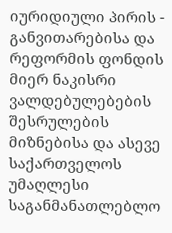იურიდიული პირის - განვითარებისა და რეფორმის ფონდის მიერ ნაკისრი ვალდებულებების შესრულების მიზნებისა და ასევე საქართველოს უმაღლესი საგანმანათლებლო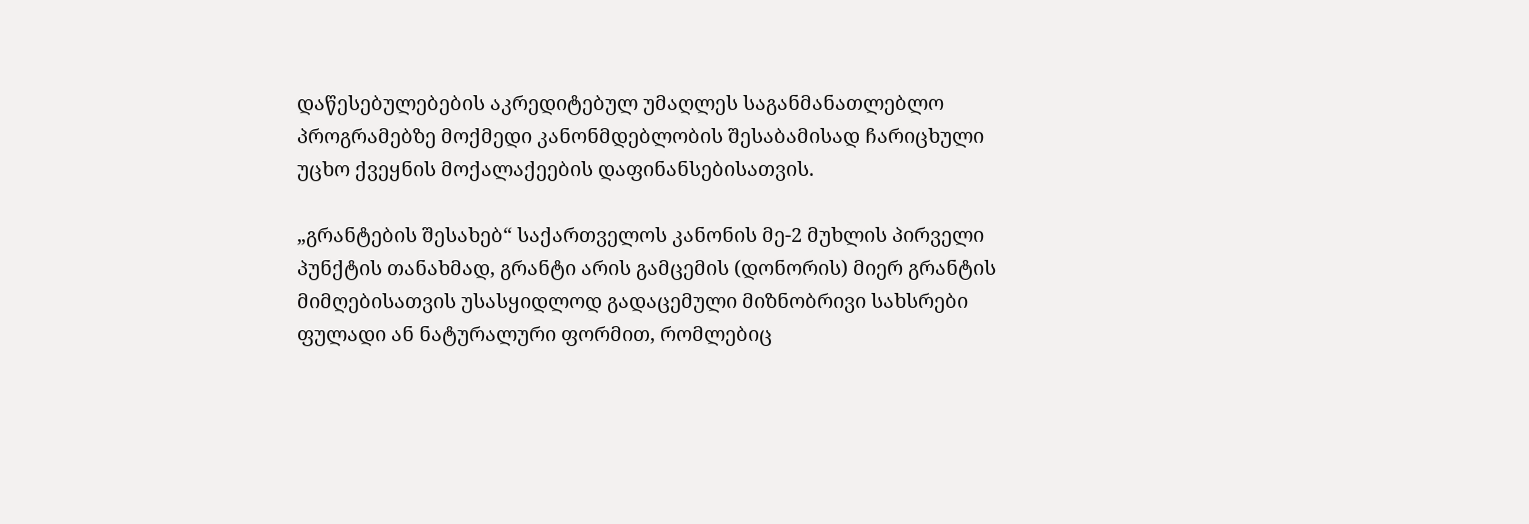დაწესებულებების აკრედიტებულ უმაღლეს საგანმანათლებლო პროგრამებზე მოქმედი კანონმდებლობის შესაბამისად ჩარიცხული უცხო ქვეყნის მოქალაქეების დაფინანსებისათვის.

„გრანტების შესახებ“ საქართველოს კანონის მე-2 მუხლის პირველი პუნქტის თანახმად, გრანტი არის გამცემის (დონორის) მიერ გრანტის მიმღებისათვის უსასყიდლოდ გადაცემული მიზნობრივი სახსრები ფულადი ან ნატურალური ფორმით, რომლებიც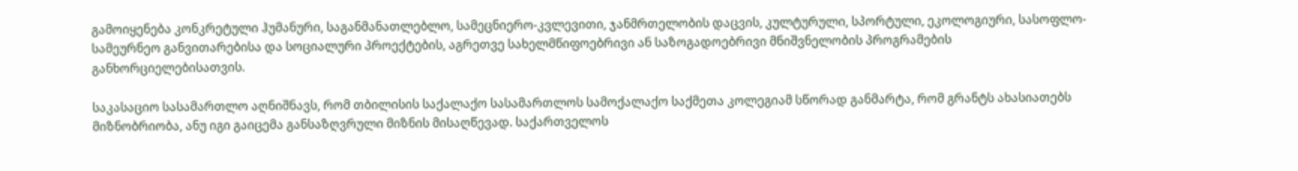გამოიყენება კონკრეტული ჰუმანური, საგანმანათლებლო, სამეცნიერო-კვლევითი, ჯანმრთელობის დაცვის, კულტურული, სპორტული, ეკოლოგიური, სასოფლო-სამეურნეო განვითარებისა და სოციალური პროექტების, აგრეთვე სახელმწიფოებრივი ან საზოგადოებრივი მნიშვნელობის პროგრამების განხორციელებისათვის.

საკასაციო სასამართლო აღნიშნავს, რომ თბილისის საქალაქო სასამართლოს სამოქალაქო საქმეთა კოლეგიამ სწორად განმარტა, რომ გრანტს ახასიათებს მიზნობრიობა, ანუ იგი გაიცემა განსაზღვრული მიზნის მისაღწევად. საქართველოს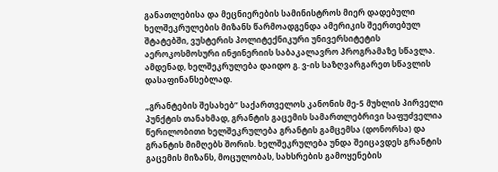განათლებისა და მეცნიერების სამინისტროს მიერ დადებული ხელშეკრულების მიზანს წარმოადგენდა ამერიკის შეერთებულ შტატებში, ვუსტერის პოლიტექნიკური უნივერსიტეტის აეროკოსმოსური ინჟინერიის საბაკალავრო პროგრამაზე სწავლა. ამდენად, ხელშეკრულება დაიდო გ. ვ-ის საზღვარგარეთ სწავლის დასაფინანსებლად.

„გრანტების შესახებ“ საქართველოს კანონის მე-5 მუხლის პირველი პუნქტის თანახმად, გრანტის გაცემის სამართლებრივი საფუძველია წერილობითი ხელშეკრულება გრანტის გამცემსა (დონორსა) და გრანტის მიმღებს შორის. ხელშეკრულება უნდა შეიცავდეს გრანტის გაცემის მიზანს, მოცულობას, სახსრების გამოყენების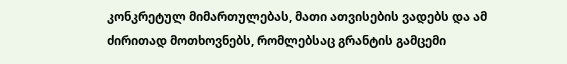კონკრეტულ მიმართულებას, მათი ათვისების ვადებს და ამ ძირითად მოთხოვნებს, რომლებსაც გრანტის გამცემი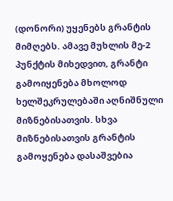(დონორი) უყენებს გრანტის მიმღებს. ამავე მუხლის მე-2 პუნქტის მიხედვით, გრანტი გამოიყენება მხოლოდ ხელშეკრულებაში აღნიშნული მიზნებისათვის. სხვა მიზნებისათვის გრანტის გამოყენება დასაშვებია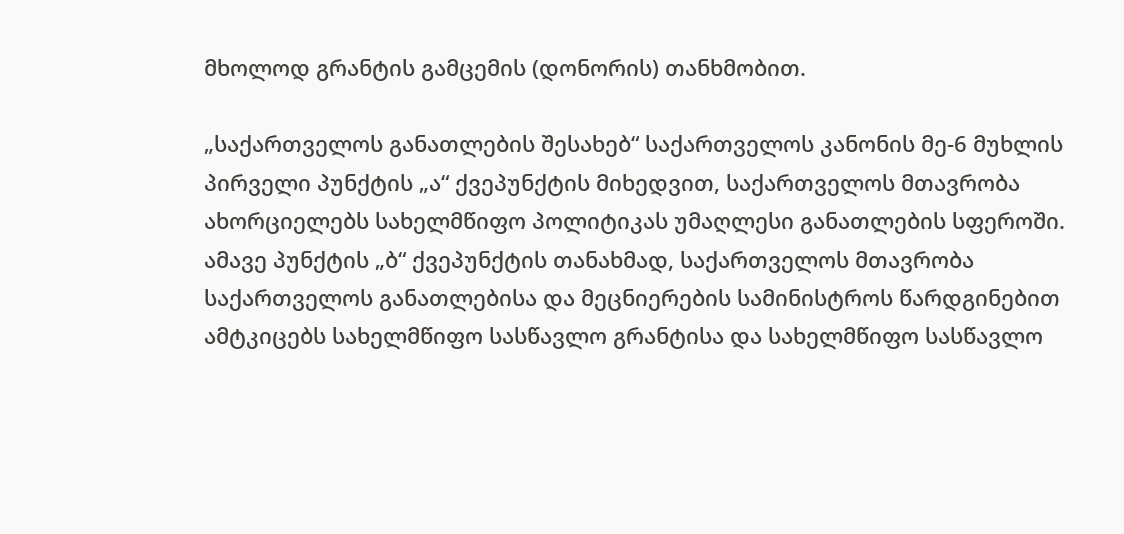მხოლოდ გრანტის გამცემის (დონორის) თანხმობით.

„საქართველოს განათლების შესახებ“ საქართველოს კანონის მე-6 მუხლის პირველი პუნქტის „ა“ ქვეპუნქტის მიხედვით, საქართველოს მთავრობა ახორციელებს სახელმწიფო პოლიტიკას უმაღლესი განათლების სფეროში. ამავე პუნქტის „ბ“ ქვეპუნქტის თანახმად, საქართველოს მთავრობა საქართველოს განათლებისა და მეცნიერების სამინისტროს წარდგინებით ამტკიცებს სახელმწიფო სასწავლო გრანტისა და სახელმწიფო სასწავლო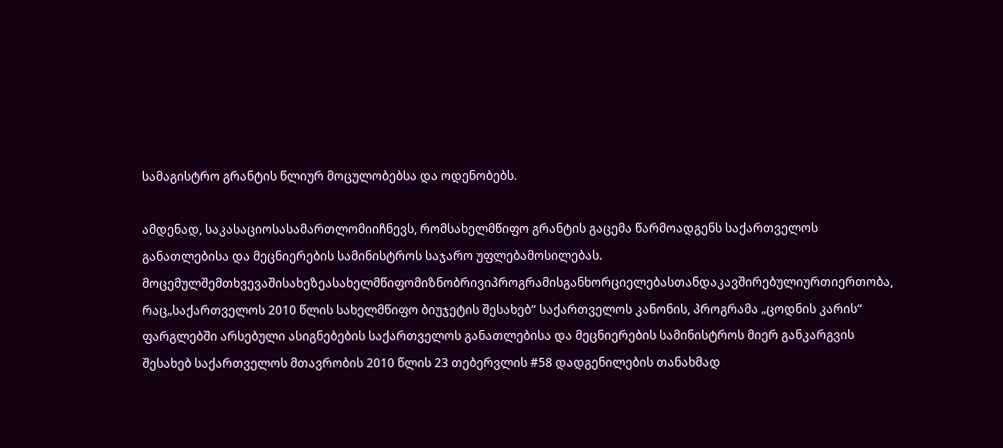სამაგისტრო გრანტის წლიურ მოცულობებსა და ოდენობებს.

ამდენად, საკასაციოსასამართლომიიჩნევს, რომსახელმწიფო გრანტის გაცემა წარმოადგენს საქართველოს განათლებისა და მეცნიერების სამინისტროს საჯარო უფლებამოსილებას. მოცემულშემთხვევაშისახეზეასახელმწიფომიზნობრივიპროგრამისგანხორციელებასთანდაკავშირებულიურთიერთობა, რაც„საქართველოს 2010 წლის სახელმწიფო ბიუჯეტის შესახებ“ საქართველოს კანონის, პროგრამა „ცოდნის კარის“ ფარგლებში არსებული ასიგნებების საქართველოს განათლებისა და მეცნიერების სამინისტროს მიერ განკარგვის შესახებ საქართველოს მთავრობის 2010 წლის 23 თებერვლის #58 დადგენილების თანახმად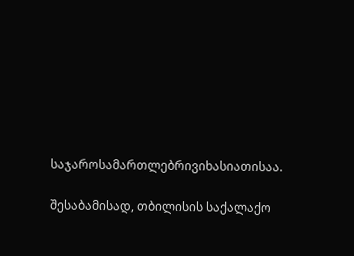საჯაროსამართლებრივიხასიათისაა.

შესაბამისად, თბილისის საქალაქო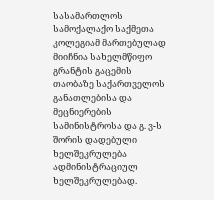სასამართლოს სამოქალაქო საქმეთა კოლეგიამ მართებულად მიიჩნია სახელმწიფო გრანტის გაცემის თაობაზე საქართველოს განათლებისა და მეცნიერების სამინისტროსა და გ. ვ-ს შორის დადებული ხელშეკრულება ადმინისტრაციულ ხელშეკრულებად.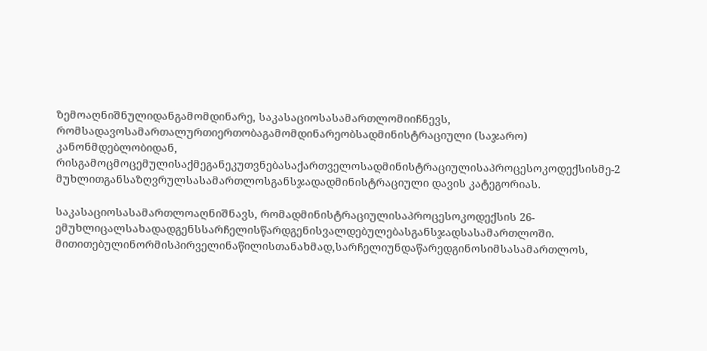ზემოაღნიშნულიდანგამომდინარე, საკასაციოსასამართლომიიჩნევს, რომსადავოსამართალურთიერთობაგამომდინარეობსადმინისტრაციული (საჯარო) კანონმდებლობიდან, რისგამოცმოცემულისაქმეგანეკუთვნებასაქართველოსადმინისტრაციულისაპროცესოკოდექსისმე-2 მუხლითგანსაზღვრულსასამართლოსგანსჯადადმინისტრაციული დავის კატეგორიას.

საკასაციოსასამართლოაღნიშნავს, რომადმინისტრაციულისაპროცესოკოდექსის 26-ემუხლიცალსახადადგენსსარჩელისწარდგენისვალდებულებასგანსჯადსასამართლოში. მითითებულინორმისპირველინაწილისთანახმად,სარჩელიუნდაწარედგინოსიმსასამართლოს,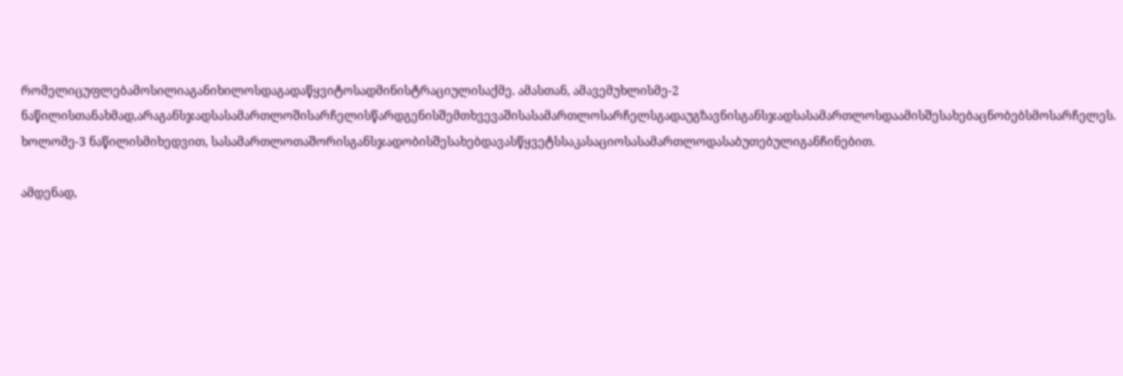რომელიცუფლებამოსილიაგანიხილოსდაგადაწყვიტოსადმინისტრაციულისაქმე. ამასთან, ამავემუხლისმე-2 ნაწილისთანახმად,არაგანსჯადსასამართლოშისარჩელისწარდგენისშემთხვევაშისასამართლოსარჩელსგადაუგზავნისგანსჯადსასამართლოსდაამისშესახებაცნობებსმოსარჩელეს. ხოლომე-3 ნაწილისმიხედვით, სასამართლოთაშორისგანსჯადობისშესახებდავასწყვეტსსაკასაციოსასამართლოდასაბუთებულიგანჩინებით.

ამდენად,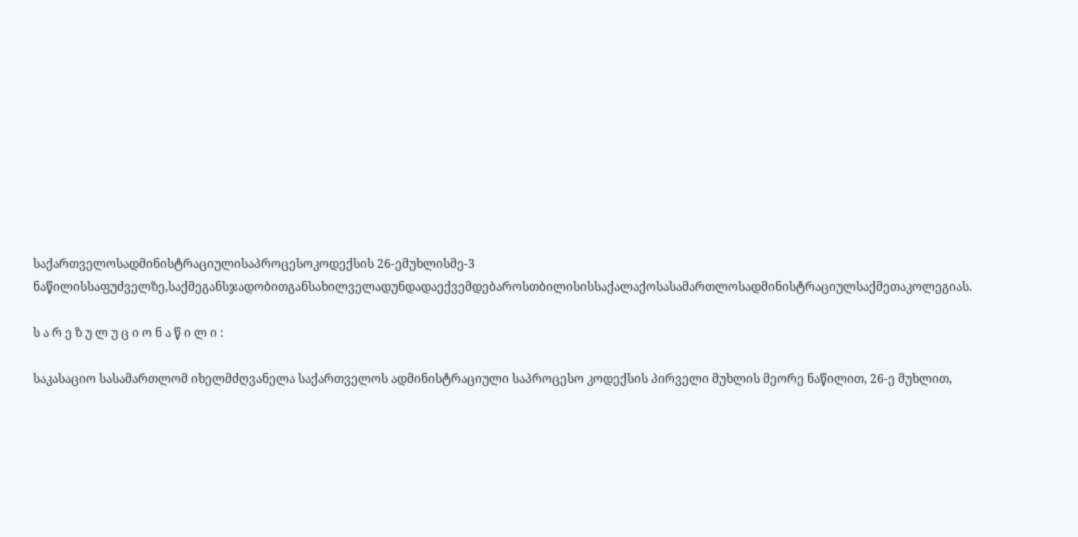საქართველოსადმინისტრაციულისაპროცესოკოდექსის 26-ემუხლისმე-3 ნაწილისსაფუძველზე,საქმეგანსჯადობითგანსახილველადუნდადაექვემდებაროსთბილისისსაქალაქოსასამართლოსადმინისტრაციულსაქმეთაკოლეგიას.

ს ა რ ე ზ უ ლ უ ც ი ო ნ ა წ ი ლ ი :

საკასაციო სასამართლომ იხელმძღვანელა საქართველოს ადმინისტრაციული საპროცესო კოდექსის პირველი მუხლის მეორე ნაწილით, 26-ე მუხლით,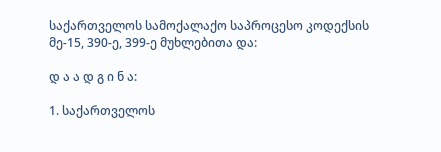საქართველოს სამოქალაქო საპროცესო კოდექსის მე-15, 390-ე, 399-ე მუხლებითა და:

დ ა ა დ გ ი ნ ა:

1. საქართველოს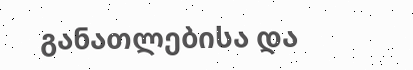განათლებისა და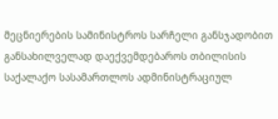მეცნიერების სამინისტროს სარჩელი განსჯადობით განსახილველად დაექვემდებაროს თბილისის საქალაქო სასამართლოს ადმინისტრაციულ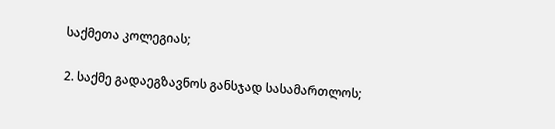საქმეთა კოლეგიას;

2. საქმე გადაეგზავნოს განსჯად სასამართლოს;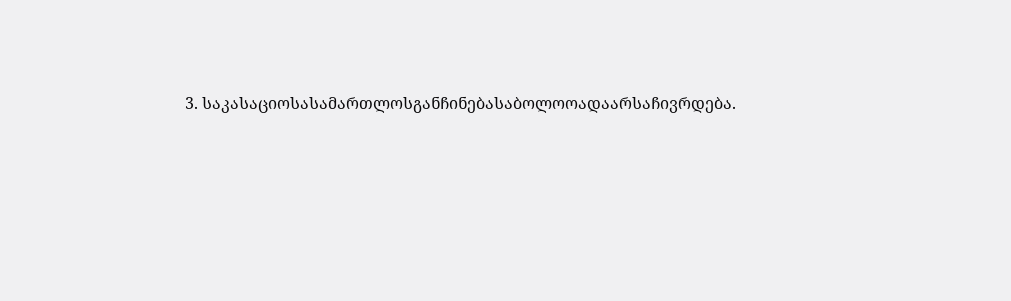3. საკასაციოსასამართლოსგანჩინებასაბოლოოადაარსაჩივრდება.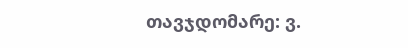თავჯდომარე: ვ.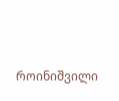როინიშვილი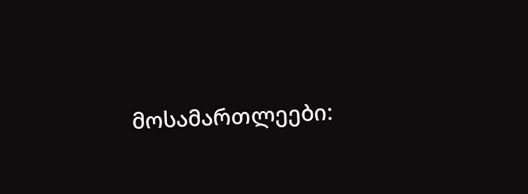მოსამართლეები: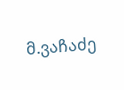მ.ვაჩაძე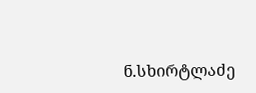ნ.სხირტლაძე